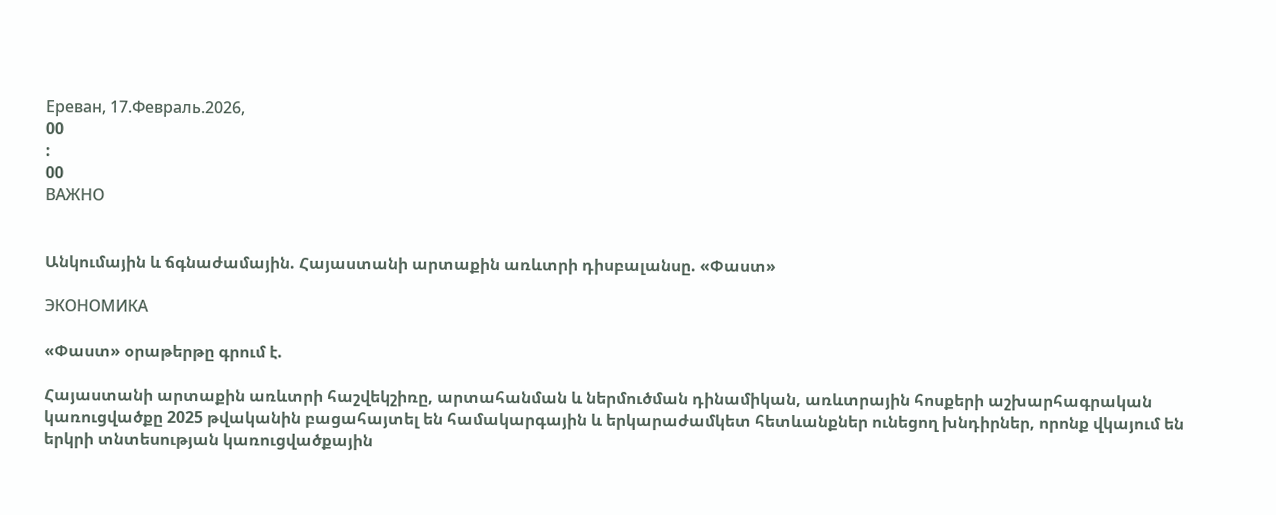Ереван, 17.Февраль.2026,
00
:
00
ВАЖНО


Անկումային և ճգնաժամային. Հայաստանի արտաքին առևտրի դիսբալանսը. «Փաստ»

ЭКОНОМИКА

«Փաստ» օրաթերթը գրում է.

Հայաստանի արտաքին առևտրի հաշվեկշիռը, արտահանման և ներմուծման դինամիկան, առևտրային հոսքերի աշխարհագրական կառուցվածքը 2025 թվականին բացահայտել են համակարգային և երկարաժամկետ հետևանքներ ունեցող խնդիրներ, որոնք վկայում են երկրի տնտեսության կառուցվածքային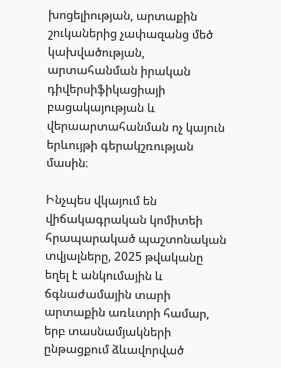խոցելիության, արտաքին շուկաներից չափազանց մեծ կախվածության, արտահանման իրական դիվերսիֆիկացիայի բացակայության և վերաարտահանման ոչ կայուն երևույթի գերակշռության մասին։

Ինչպես վկայում են վիճակագրական կոմիտեի հրապարակած պաշտոնական տվյալները, 2025 թվականը եղել է անկումային և ճգնաժամային տարի արտաքին առևտրի համար, երբ տասնամյակների ընթացքում ձևավորված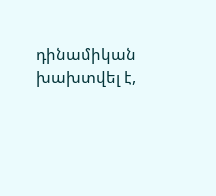դինամիկան խախտվել է,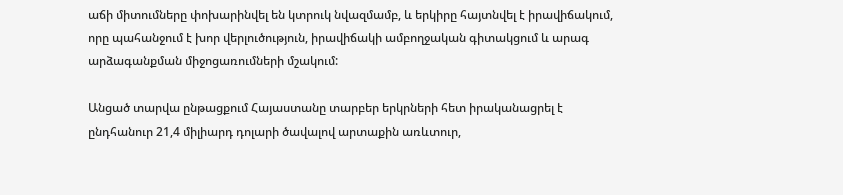աճի միտումները փոխարինվել են կտրուկ նվազմամբ, և երկիրը հայտնվել է իրավիճակում, որը պահանջում է խոր վերլուծություն, իրավիճակի ամբողջական գիտակցում և արագ արձագանքման միջոցառումների մշակում:

Անցած տարվա ընթացքում Հայաստանը տարբեր երկրների հետ իրականացրել է ընդհանուր 21,4 միլիարդ դոլարի ծավալով արտաքին առևտուր,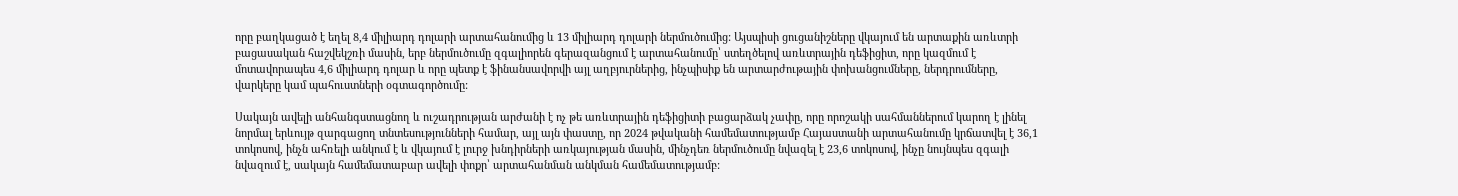որը բաղկացած է եղել 8,4 միլիարդ դոլարի արտահանումից և 13 միլիարդ դոլարի ներմուծումից: Այսպիսի ցուցանիշները վկայում են արտաքին առևտրի բացասական հաշվեկշռի մասին, երբ ներմուծումը զգալիորեն գերազանցում է արտահանումը՝ ստեղծելով առևտրային դեֆիցիտ, որը կազմում է մոտավորապես 4,6 միլիարդ դոլար և որը պետք է ֆինանսավորվի այլ աղբյուրներից, ինչպիսիք են արտարժութային փոխանցումները, ներդրումները, վարկերը կամ պահուստների օգտագործումը:

Սակայն ավելի անհանգստացնող և ուշադրության արժանի է ոչ թե առևտրային դեֆիցիտի բացարձակ չափը, որը որոշակի սահմաններում կարող է լինել նորմալ երևույթ զարգացող տնտեսությունների համար, այլ այն փաստը, որ 2024 թվականի համեմատությամբ Հայաստանի արտահանումը կրճատվել է 36,1 տոկոսով, ինչն ահռելի անկում է և վկայում է լուրջ խնդիրների առկայության մասին, մինչդեռ ներմուծումը նվազել է 23,6 տոկոսով, ինչը նույնպես զգալի նվազում է, սակայն համեմատաբար ավելի փոքր՝ արտահանման անկման համեմատությամբ: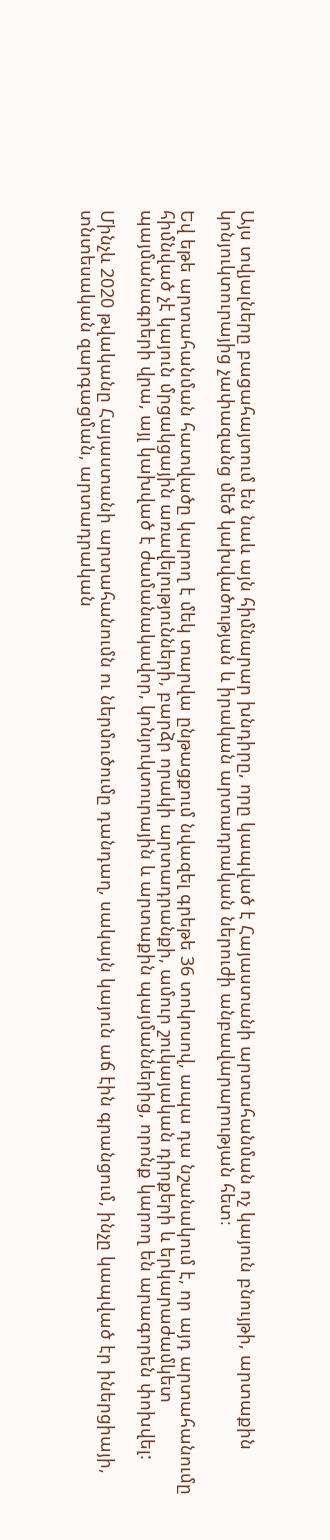Այս տվյալները բացահայտում են նաև այն հիմնարար խնդիրը, որը կապված է Հայաստանի արտահանման ոչ կայուն բնույթի, արտաքին կոնյուկտուրայից չափազանց մեծ կախվածության և իրական արտադրական ներուժի անբավարարության հետ։

Եվ եթե արտահանման հատվածը կարող է մեկ տարվա ընթացքում նվազել գրեթե 36 տոկոսով, ապա դա նշանակում է, որ այդ արտահանումը հիմնված չէ կայուն մրցակցային առավելությունների, բարձր որակի արտադրանքի, ամուր շուկայական դիրքերի և երկարաժամկետ պայմանագրերի վրա, այլ կախված է ժամանակավոր, կոնյուկտուրային և արտաքին պայմաններից, որոնք կարող են արագորեն փոխվել:

Մինչև 2020 թվականը Հայաստանի արտահանումն ու ներմուծումը դանդաղ, սակայն կայուն աճ էին գրանցում, ինչը կապված էր իներցիայի, տնտեսական զարգացման, արտադրական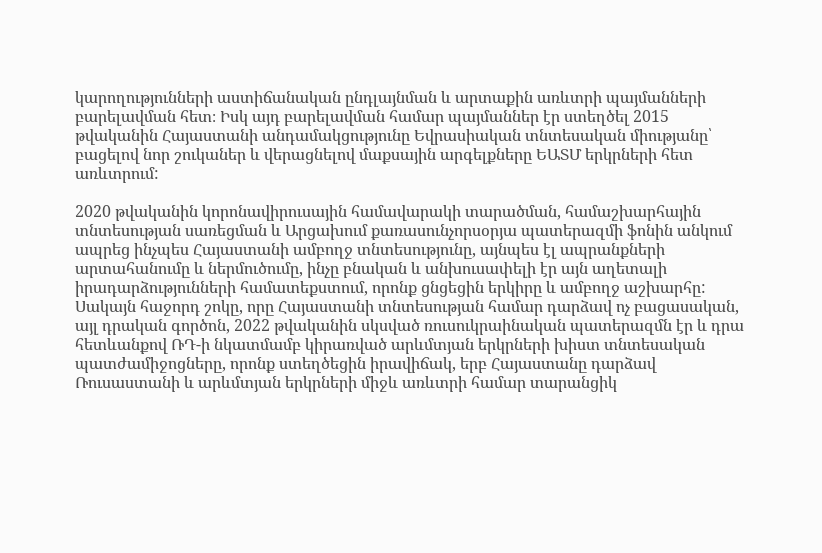կարողությունների աստիճանական ընդլայնման և արտաքին առևտրի պայմանների բարելավման հետ։ Իսկ այդ բարելավման համար պայմաններ էր ստեղծել 2015 թվականին Հայաստանի անդամակցությունը Եվրասիական տնտեսական միությանը՝ բացելով նոր շուկաներ և վերացնելով մաքսային արգելքները ԵԱՏՄ երկրների հետ առևտրում:

2020 թվականին կորոնավիրուսային համավարակի տարածման, համաշխարհային տնտեսության սառեցման և Արցախում քառասունչորսօրյա պատերազմի ֆոնին անկում ապրեց ինչպես Հայաստանի ամբողջ տնտեսությունը, այնպես էլ ապրանքների արտահանումը և ներմուծումը, ինչը բնական և անխուսափելի էր այն աղետալի իրադարձությունների համատեքստում, որոնք ցնցեցին երկիրը և ամբողջ աշխարհը: Սակայն հաջորդ շոկը, որը Հայաստանի տնտեսության համար դարձավ ոչ բացասական, այլ դրական գործոն, 2022 թվականին սկսված ռուսուկրաինական պատերազմն էր և դրա հետևանքով ՌԴ-ի նկատմամբ կիրառված արևմտյան երկրների խիստ տնտեսական պատժամիջոցները, որոնք ստեղծեցին իրավիճակ, երբ Հայաստանը դարձավ Ռուսաստանի և արևմտյան երկրների միջև առևտրի համար տարանցիկ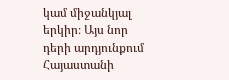կամ միջանկյալ երկիր։ Այս նոր դերի արդյունքում Հայաստանի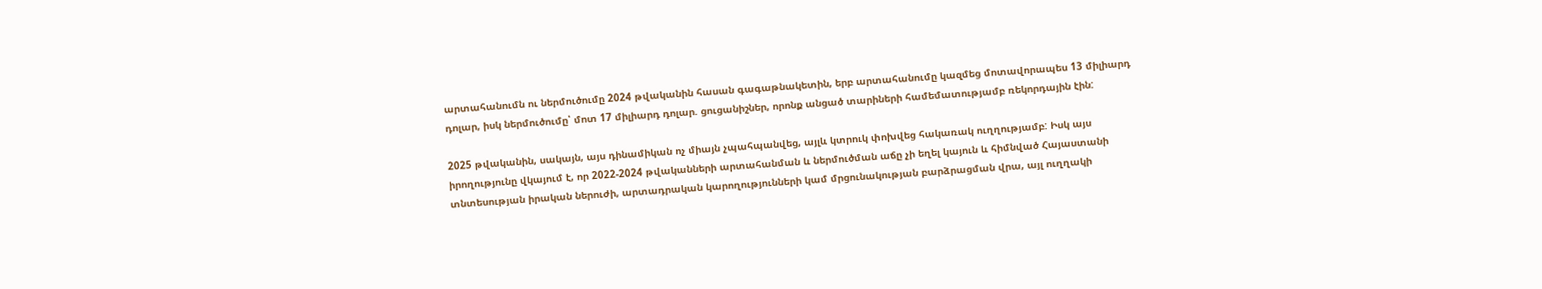արտահանումն ու ներմուծումը 2024 թվականին հասան գագաթնակետին, երբ արտահանումը կազմեց մոտավորապես 13 միլիարդ դոլար, իսկ ներմուծումը՝ մոտ 17 միլիարդ դոլար. ցուցանիշներ, որոնք անցած տարիների համեմատությամբ ռեկորդային էին:

2025 թվականին, սակայն, այս դինամիկան ոչ միայն չպահպանվեց, այլև կտրուկ փոխվեց հակառակ ուղղությամբ: Իսկ այս իրողությունը վկայում է, որ 2022-2024 թվականների արտահանման և ներմուծման աճը չի եղել կայուն և հիմնված Հայաստանի տնտեսության իրական ներուժի, արտադրական կարողությունների կամ մրցունակության բարձրացման վրա, այլ ուղղակի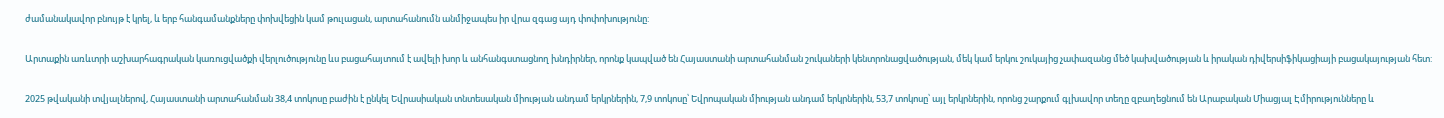ժամանակավոր բնույթ է կրել, և երբ հանգամանքները փոխվեցին կամ թուլացան, արտահանումն անմիջապես իր վրա զգաց այդ փոփոխությունը:

Արտաքին առևտրի աշխարհագրական կառուցվածքի վերլուծությունը ևս բացահայտում է ավելի խոր և անհանգստացնող խնդիրներ, որոնք կապված են Հայաստանի արտահանման շուկաների կենտրոնացվածության, մեկ կամ երկու շուկայից չափազանց մեծ կախվածության և իրական դիվերսիֆիկացիայի բացակայության հետ:

2025 թվականի տվյալներով, Հայաստանի արտահանման 38,4 տոկոսը բաժին է ընկել Եվրասիական տնտեսական միության անդամ երկրներին, 7,9 տոկոսը՝ Եվրոպական միության անդամ երկրներին, 53,7 տոկոսը՝ այլ երկրներին, որոնց շարքում գլխավոր տեղը զբաղեցնում են Արաբական Միացյալ Էմիրությունները և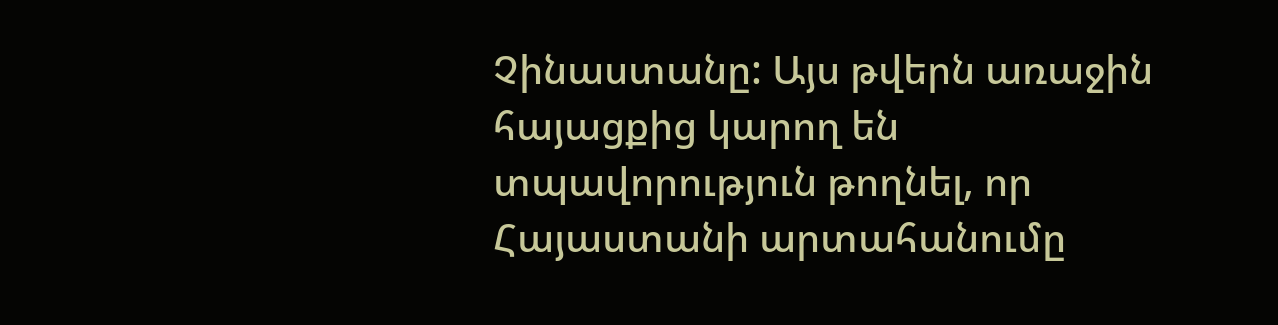Չինաստանը: Այս թվերն առաջին հայացքից կարող են տպավորություն թողնել, որ Հայաստանի արտահանումը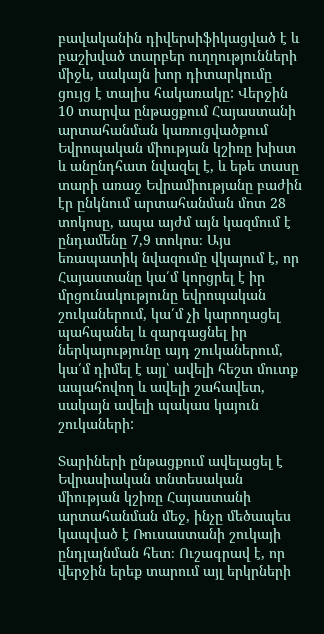բավականին դիվերսիֆիկացված է և բաշխված տարբեր ուղղությունների միջև, սակայն խոր դիտարկումը ցույց է տալիս հակառակը: Վերջին 10 տարվա ընթացքում Հայաստանի արտահանման կառուցվածքում Եվրոպական միության կշիռը խիստ և անընդհատ նվազել է, և եթե տասը տարի առաջ Եվրամիությանը բաժին էր ընկնում արտահանման մոտ 28 տոկոսը, ապա այժմ այն կազմում է ընդամենը 7,9 տոկոս։ Այս եռապատիկ նվազումը վկայում է, որ Հայաստանը կա՛մ կորցրել է իր մրցունակությունը եվրոպական շուկաներում, կա՛մ չի կարողացել պահպանել և զարգացնել իր ներկայությունը այդ շուկաներում, կա՛մ դիմել է այլ՝ ավելի հեշտ մուտք ապահովող և ավելի շահավետ, սակայն ավելի պակաս կայուն շուկաների:

Տարիների ընթացքում ավելացել է Եվրասիական տնտեսական միության կշիռը Հայաստանի արտահանման մեջ, ինչը մեծապես կապված է Ռուսաստանի շուկայի ընդլայնման հետ։ Ուշագրավ է, որ վերջին երեք տարում այլ երկրների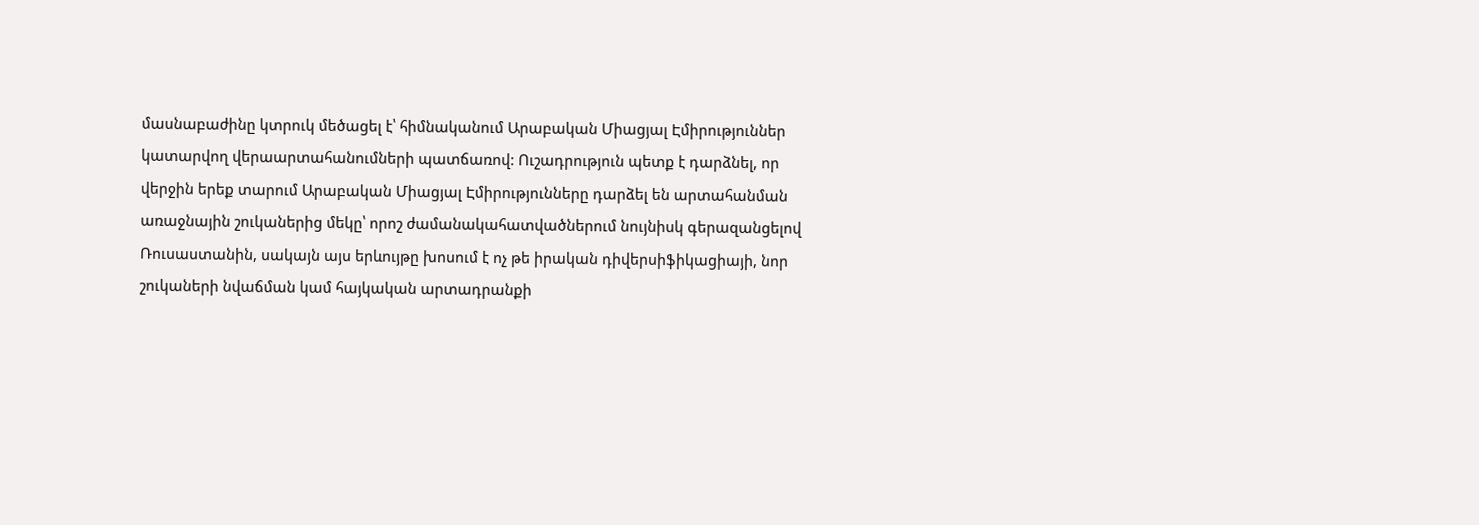մասնաբաժինը կտրուկ մեծացել է՝ հիմնականում Արաբական Միացյալ Էմիրություններ կատարվող վերաարտահանումների պատճառով: Ուշադրություն պետք է դարձնել, որ վերջին երեք տարում Արաբական Միացյալ Էմիրությունները դարձել են արտահանման առաջնային շուկաներից մեկը՝ որոշ ժամանակահատվածներում նույնիսկ գերազանցելով Ռուսաստանին, սակայն այս երևույթը խոսում է ոչ թե իրական դիվերսիֆիկացիայի, նոր շուկաների նվաճման կամ հայկական արտադրանքի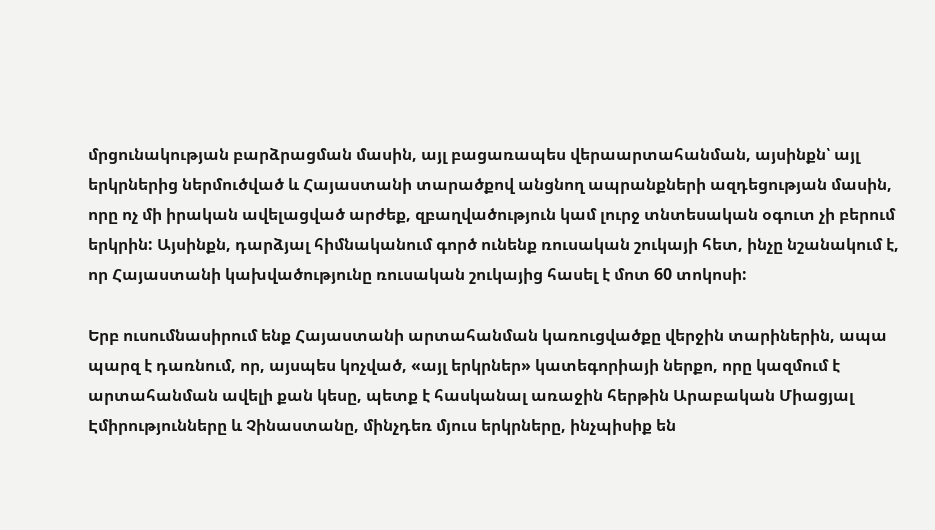մրցունակության բարձրացման մասին, այլ բացառապես վերաարտահանման, այսինքն՝ այլ երկրներից ներմուծված և Հայաստանի տարածքով անցնող ապրանքների ազդեցության մասին, որը ոչ մի իրական ավելացված արժեք, զբաղվածություն կամ լուրջ տնտեսական օգուտ չի բերում երկրին: Այսինքն, դարձյալ հիմնականում գործ ունենք ռուսական շուկայի հետ, ինչը նշանակում է, որ Հայաստանի կախվածությունը ռուսական շուկայից հասել է մոտ 60 տոկոսի:

Երբ ուսումնասիրում ենք Հայաստանի արտահանման կառուցվածքը վերջին տարիներին, ապա պարզ է դառնում, որ, այսպես կոչված, «այլ երկրներ» կատեգորիայի ներքո, որը կազմում է արտահանման ավելի քան կեսը, պետք է հասկանալ առաջին հերթին Արաբական Միացյալ Էմիրությունները և Չինաստանը, մինչդեռ մյուս երկրները, ինչպիսիք են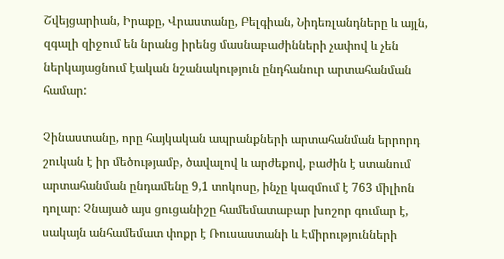Շվեյցարիան, Իրաքը, Վրաստանը, Բելգիան, Նիդեռլանդները և այլն, զգալի զիջում են նրանց իրենց մասնաբաժինների չափով և չեն ներկայացնում էական նշանակություն ընդհանուր արտահանման համար:

Չինաստանը, որը հայկական ապրանքների արտահանման երրորդ շուկան է իր մեծությամբ, ծավալով և արժեքով, բաժին է ստանում արտահանման ընդամենը 9,1 տոկոսը, ինչը կազմում է 763 միլիոն դոլար։ Չնայած այս ցուցանիշը համեմատաբար խոշոր գումար է, սակայն անհամեմատ փոքր է Ռուսաստանի և Էմիրությունների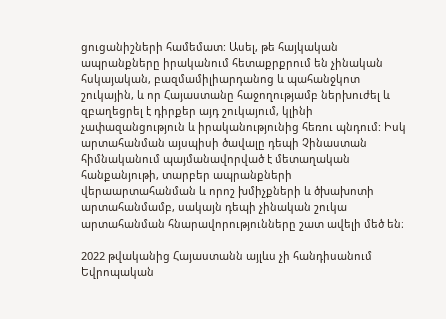ցուցանիշների համեմատ: Ասել, թե հայկական ապրանքները իրականում հետաքրքրում են չինական հսկայական, բազմամիլիարդանոց և պահանջկոտ շուկային, և որ Հայաստանը հաջողությամբ ներխուժել և զբաղեցրել է դիրքեր այդ շուկայում, կլինի չափազանցություն և իրականությունից հեռու պնդում: Իսկ արտահանման այսպիսի ծավալը դեպի Չինաստան հիմնականում պայմանավորված է մետաղական հանքանյութի, տարբեր ապրանքների վերաարտահանման և որոշ խմիչքների և ծխախոտի արտահանմամբ, սակայն դեպի չինական շուկա արտահանման հնարավորությունները շատ ավելի մեծ են։

2022 թվականից Հայաստանն այլևս չի հանդիսանում Եվրոպական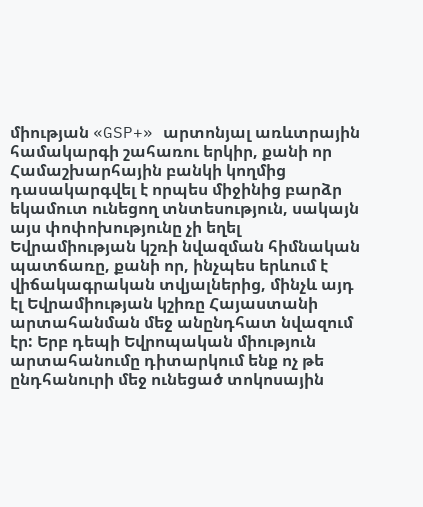միության «GSP+» արտոնյալ առևտրային համակարգի շահառու երկիր, քանի որ Համաշխարհային բանկի կողմից դասակարգվել է որպես միջինից բարձր եկամուտ ունեցող տնտեսություն, սակայն այս փոփոխությունը չի եղել Եվրամիության կշռի նվազման հիմնական պատճառը, քանի որ, ինչպես երևում է վիճակագրական տվյալներից, մինչև այդ էլ Եվրամիության կշիռը Հայաստանի արտահանման մեջ անընդհատ նվազում էր: Երբ դեպի Եվրոպական միություն արտահանումը դիտարկում ենք ոչ թե ընդհանուրի մեջ ունեցած տոկոսային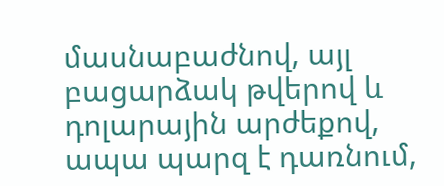մասնաբաժնով, այլ բացարձակ թվերով և դոլարային արժեքով, ապա պարզ է դառնում,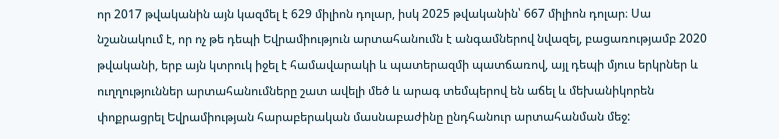որ 2017 թվականին այն կազմել է 629 միլիոն դոլար, իսկ 2025 թվականին՝ 667 միլիոն դոլար։ Սա նշանակում է, որ ոչ թե դեպի Եվրամիություն արտահանումն է անգամներով նվազել, բացառությամբ 2020 թվականի, երբ այն կտրուկ իջել է համավարակի և պատերազմի պատճառով, այլ դեպի մյուս երկրներ և ուղղություններ արտահանումները շատ ավելի մեծ և արագ տեմպերով են աճել և մեխանիկորեն փոքրացրել Եվրամիության հարաբերական մասնաբաժինը ընդհանուր արտահանման մեջ: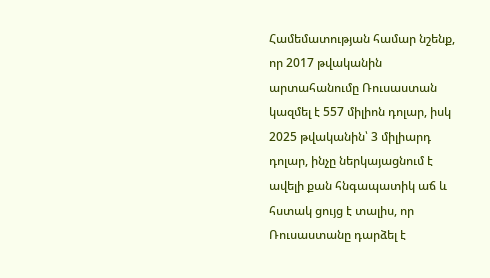Համեմատության համար նշենք, որ 2017 թվականին արտահանումը Ռուսաստան կազմել է 557 միլիոն դոլար, իսկ 2025 թվականին՝ 3 միլիարդ դոլար, ինչը ներկայացնում է ավելի քան հնգապատիկ աճ և հստակ ցույց է տալիս, որ Ռուսաստանը դարձել է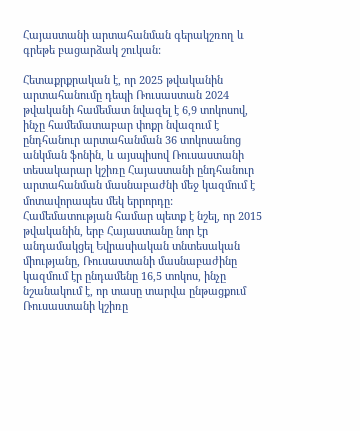Հայաստանի արտահանման գերակշռող և գրեթե բացարձակ շուկան:

Հետաքրքրական է, որ 2025 թվականին արտահանումը դեպի Ռուսաստան 2024 թվականի համեմատ նվազել է 6,9 տոկոսով, ինչը համեմատաբար փոքր նվազում է ընդհանուր արտահանման 36 տոկոսանոց անկման ֆոնին, և այսպիսով Ռուսաստանի տեսակարար կշիռը Հայաստանի ընդհանուր արտահանման մասնաբաժնի մեջ կազմում է մոտավորապես մեկ երրորդը: Համեմատության համար պետք է նշել, որ 2015 թվականին, երբ Հայաստանը նոր էր անդամակցել Եվրասիական տնտեսական միությանը, Ռուսաստանի մասնաբաժինը կազմում էր ընդամենը 16,5 տոկոս, ինչը նշանակում է, որ տասը տարվա ընթացքում Ռուսաստանի կշիռը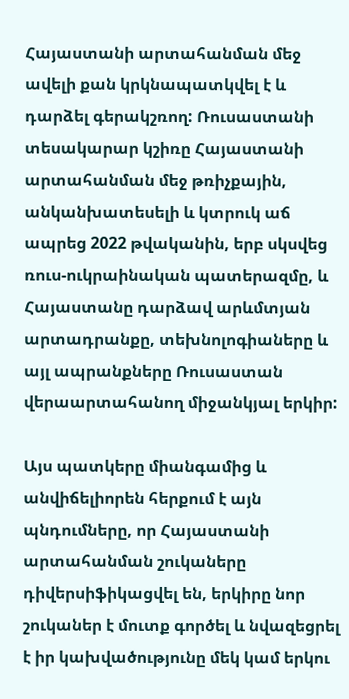Հայաստանի արտահանման մեջ ավելի քան կրկնապատկվել է և դարձել գերակշռող: Ռուսաստանի տեսակարար կշիռը Հայաստանի արտահանման մեջ թռիչքային, անկանխատեսելի և կտրուկ աճ ապրեց 2022 թվականին, երբ սկսվեց ռուս-ուկրաինական պատերազմը, և Հայաստանը դարձավ արևմտյան արտադրանքը, տեխնոլոգիաները և այլ ապրանքները Ռուսաստան վերաարտահանող միջանկյալ երկիր:

Այս պատկերը միանգամից և անվիճելիորեն հերքում է այն պնդումները, որ Հայաստանի արտահանման շուկաները դիվերսիֆիկացվել են, երկիրը նոր շուկաներ է մուտք գործել և նվազեցրել է իր կախվածությունը մեկ կամ երկու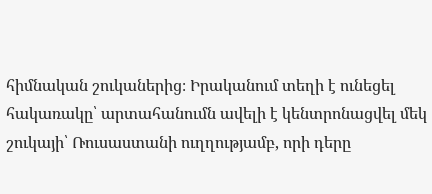հիմնական շուկաներից։ Իրականում տեղի է ունեցել հակառակը՝ արտահանումն ավելի է կենտրոնացվել մեկ շուկայի՝ Ռուսաստանի ուղղությամբ, որի դերը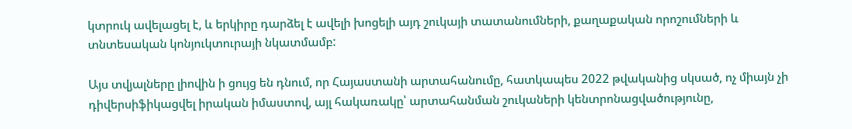կտրուկ ավելացել է, և երկիրը դարձել է ավելի խոցելի այդ շուկայի տատանումների, քաղաքական որոշումների և տնտեսական կոնյուկտուրայի նկատմամբ:

Այս տվյալները լիովին ի ցույց են դնում, որ Հայաստանի արտահանումը, հատկապես 2022 թվականից սկսած, ոչ միայն չի դիվերսիֆիկացվել իրական իմաստով, այլ հակառակը՝ արտահանման շուկաների կենտրոնացվածությունը,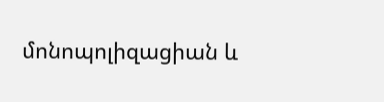մոնոպոլիզացիան և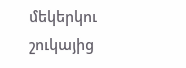մեկերկու շուկայից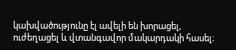կախվածությունը էլ ավելի են խորացել, ուժեղացել և վտանգավոր մակարդակի հասել։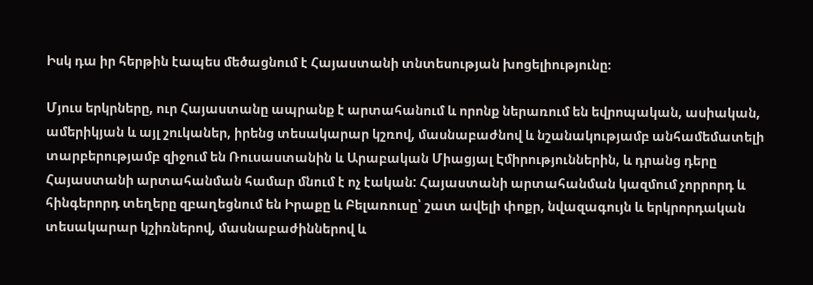Իսկ դա իր հերթին էապես մեծացնում է Հայաստանի տնտեսության խոցելիությունը։

Մյուս երկրները, ուր Հայաստանը ապրանք է արտահանում և որոնք ներառում են եվրոպական, ասիական, ամերիկյան և այլ շուկաներ, իրենց տեսակարար կշռով, մասնաբաժնով և նշանակությամբ անհամեմատելի տարբերությամբ զիջում են Ռուսաստանին և Արաբական Միացյալ Էմիրություններին, և դրանց դերը Հայաստանի արտահանման համար մնում է ոչ էական: Հայաստանի արտահանման կազմում չորրորդ և հինգերորդ տեղերը զբաղեցնում են Իրաքը և Բելառուսը՝ շատ ավելի փոքր, նվազագույն և երկրորդական տեսակարար կշիռներով, մասնաբաժիններով և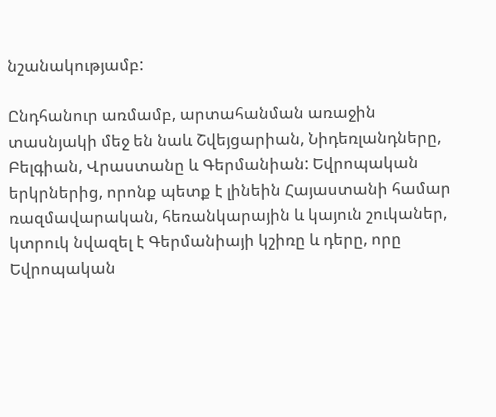նշանակությամբ:

Ընդհանուր առմամբ, արտահանման առաջին տասնյակի մեջ են նաև Շվեյցարիան, Նիդեռլանդները, Բելգիան, Վրաստանը և Գերմանիան: Եվրոպական երկրներից, որոնք պետք է լինեին Հայաստանի համար ռազմավարական, հեռանկարային և կայուն շուկաներ, կտրուկ նվազել է Գերմանիայի կշիռը և դերը, որը Եվրոպական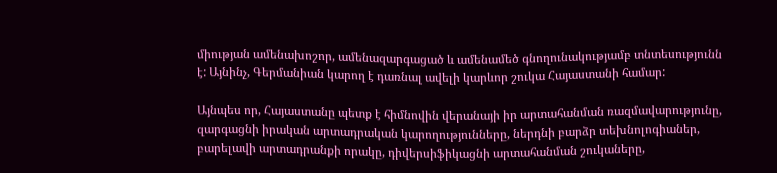միության ամենախոշոր, ամենազարգացած և ամենամեծ գնողունակությամբ տնտեսությունն է: Այնինչ, Գերմանիան կարող է դառնալ ավելի կարևոր շուկա Հայաստանի համար:

Այնպես որ, Հայաստանը պետք է հիմնովին վերանայի իր արտահանման ռազմավարությունը, զարգացնի իրական արտադրական կարողությունները, ներդնի բարձր տեխնոլոգիաներ, բարելավի արտադրանքի որակը, դիվերսիֆիկացնի արտահանման շուկաները,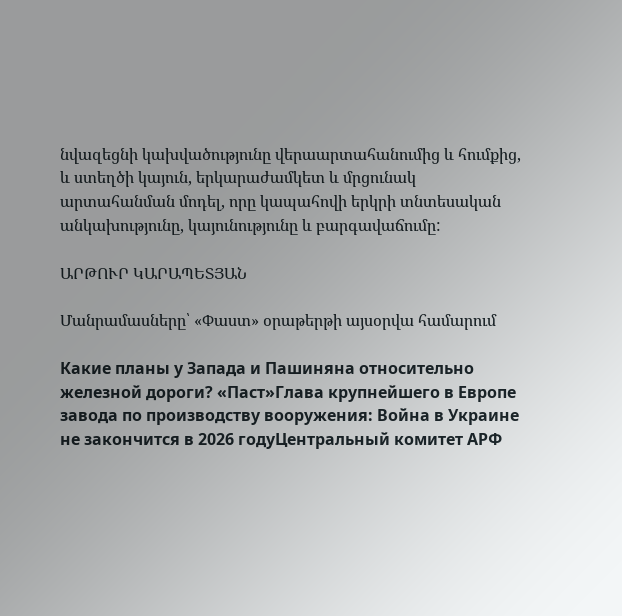նվազեցնի կախվածությունը վերաարտահանումից և հումքից, և ստեղծի կայուն, երկարաժամկետ և մրցունակ արտահանման մոդել, որը կապահովի երկրի տնտեսական անկախությունը, կայունությունը և բարգավաճումը:

ԱՐԹՈՒՐ ԿԱՐԱՊԵՏՅԱՆ

Մանրամասները՝ «Փաստ» օրաթերթի այսօրվա համարում

Какие планы у Запада и Пашиняна относительно железной дороги? «Паст»Глава крупнейшего в Европе завода по производству вооружения: Война в Украине не закончится в 2026 годуЦентральный комитет АРФ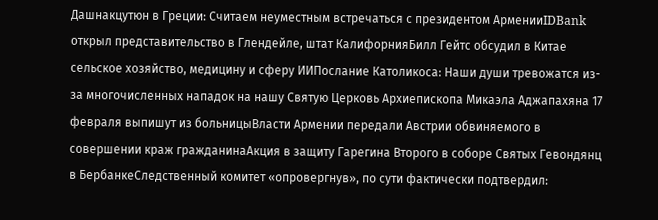Дашнакцутюн в Греции: Считаем неуместным встречаться с президентом АрменииIDBank открыл представительство в Глендейле, штат КалифорнияБилл Гейтс обсудил в Китае сельское хозяйство, медицину и сферу ИИПослание Католикоса: Наши души тревожатся из-за многочисленных нападок на нашу Святую Церковь Архиепископа Микаэла Аджапахяна 17 февраля выпишут из больницыВласти Армении передали Австрии обвиняемого в совершении краж гражданинаАкция в защиту Гарегина Второго в соборе Святых Гевондянц в БербанкеСледственный комитет «опровергнув», по сути фактически подтвердил: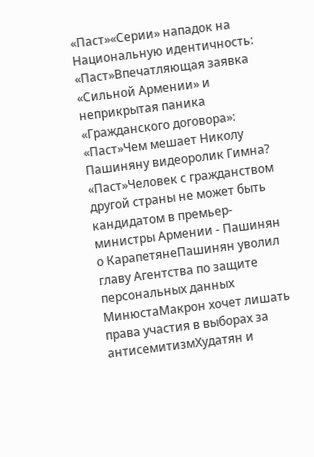«Паст»«Серии» нападок на Национальную идентичность: «Паст»Впечатляющая заявка «Сильной Армении» и неприкрытая паника «Гражданского договора»: «Паст»Чем мешает Николу Пашиняну видеоролик Гимна? «Паст»Человек с гражданством другой страны не может быть кандидатом в премьер-министры Армении - Пашинян о КарапетянеПашинян уволил главу Агентства по защите персональных данных МинюстаМакрон хочет лишать права участия в выборах за антисемитизмХудатян и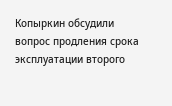Копыркин обсудили вопрос продления срока эксплуатации второго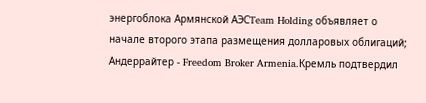энергоблока Армянской АЭСTeam Holding объявляет о начале второго этапа размещения долларовых облигаций; Андеррайтер - Freedom Broker Armenia.Кремль подтвердил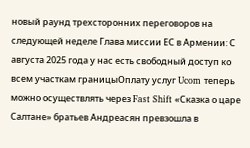новый раунд трехсторонних переговоров на следующей неделе Глава миссии ЕС в Армении: С августа 2025 года у нас есть свободный доступ ко всем участкам границыОплату услуг Ucom теперь можно осуществлять через Fast Shift «Сказка о царе Салтане» братьев Андреасян превзошла в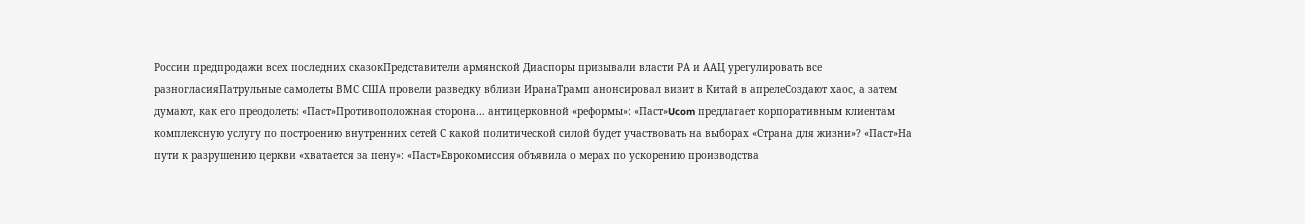России предпродажи всех последних сказокПредставители армянской Диаспоры призывали власти РА и ААЦ урегулировать все разногласияПатрульные самолеты ВМС США провели разведку вблизи ИранаТрамп анонсировал визит в Китай в апрелеСоздают хаос, а затем думают, как его преодолеть: «Паст»Противоположная сторона… антицерковной «реформы»: «Паст»Ucom предлагает корпоративным клиентам комплексную услугу по построению внутренних сетей С какой политической силой будет участвовать на выборах «Страна для жизни»? «Паст»На пути к разрушению церкви «хватается за пену»: «Паст»Еврокомиссия объявила о мерах по ускорению производства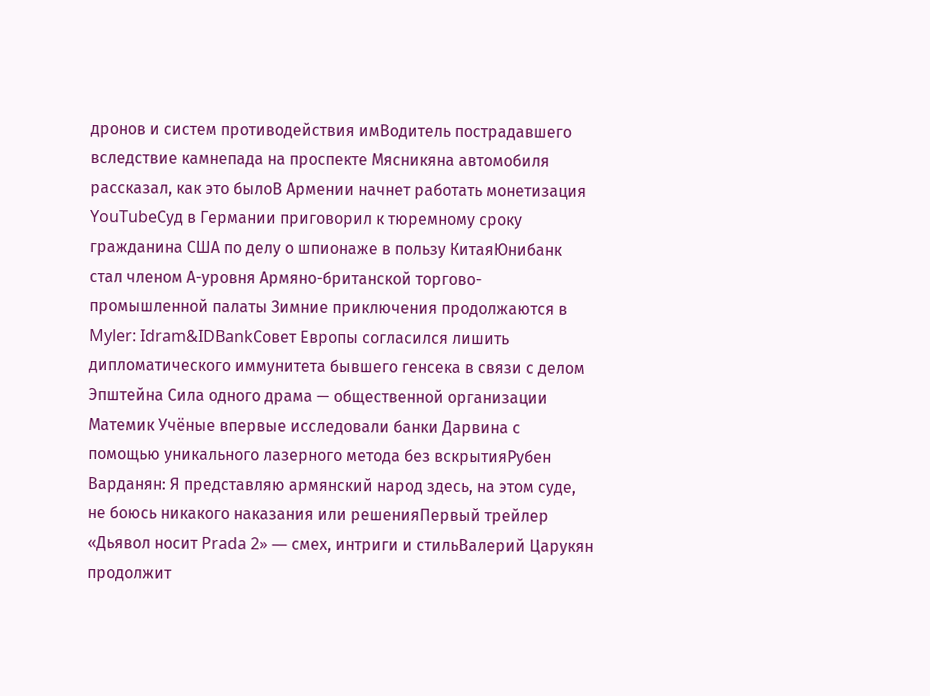дронов и систем противодействия имВодитель пострадавшего вследствие камнепада на проспекте Мясникяна автомобиля рассказал, как это былоВ Армении начнет работать монетизация YouTubeСуд в Германии приговорил к тюремному сроку гражданина США по делу о шпионаже в пользу КитаяЮнибанк стал членом А-уровня Армяно-британской торгово-промышленной палаты Зимние приключения продолжаются в Myler: Idram&IDBankСовет Европы согласился лишить дипломатического иммунитета бывшего генсека в связи с делом Эпштейна Сила одного драма — общественной организации Матeмик Учёные впервые исследовали банки Дарвина с помощью уникального лазерного метода без вскрытияРубен Варданян: Я представляю армянский народ здесь, на этом суде, не боюсь никакого наказания или решенияПервый трейлер «Дьявол носит Prada 2» — смех, интриги и стильВалерий Царукян продолжит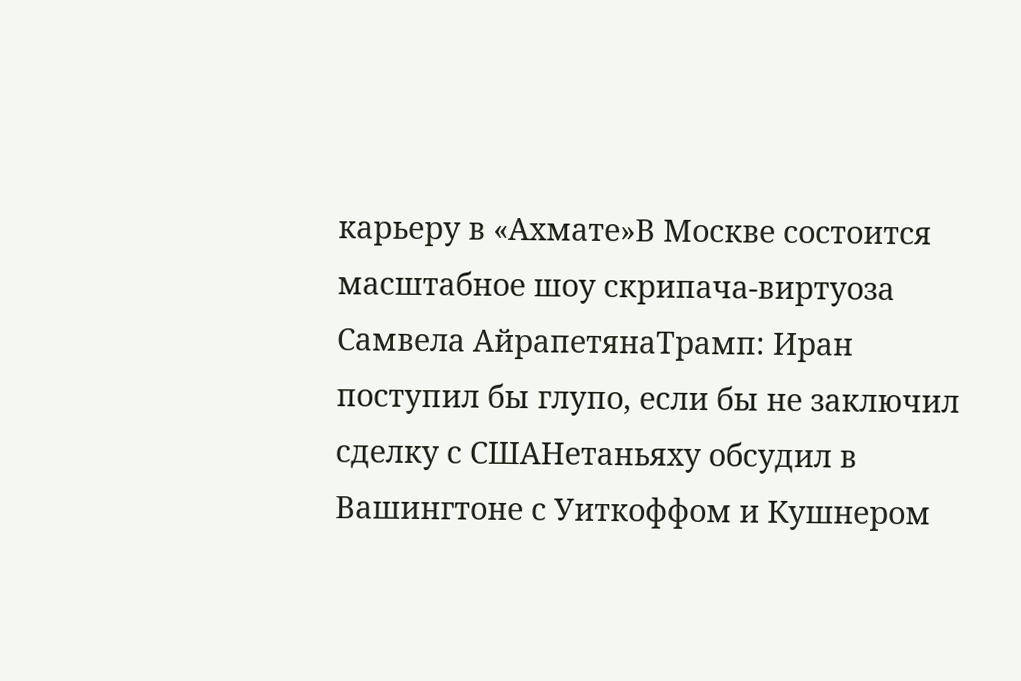карьеру в «Ахмате»В Москве состоится масштабное шоу скрипача-виртуоза Самвела АйрапетянаТрамп: Иран поступил бы глупо, если бы не заключил сделку с СШАНетаньяху обсудил в Вашингтоне с Уиткоффом и Кушнером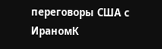переговоры США с ИраномК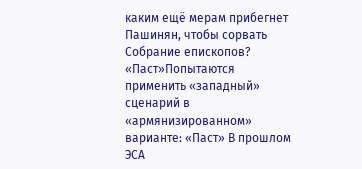каким ещё мерам прибегнет Пашинян, чтобы сорвать Собрание епископов? «Паст»Попытаются применить «западный» сценарий в «армянизированном» варианте: «Паст» В прошлом ЭСА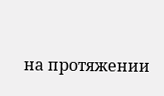на протяжении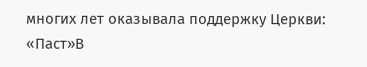многих лет оказывала поддержку Церкви: «Паст»В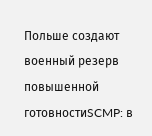Польше создают военный резерв повышенной готовностиSCMP: в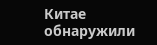Китае обнаружили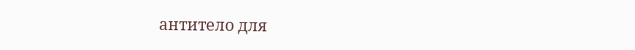антитело для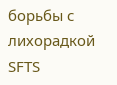борьбы с лихорадкой SFTS